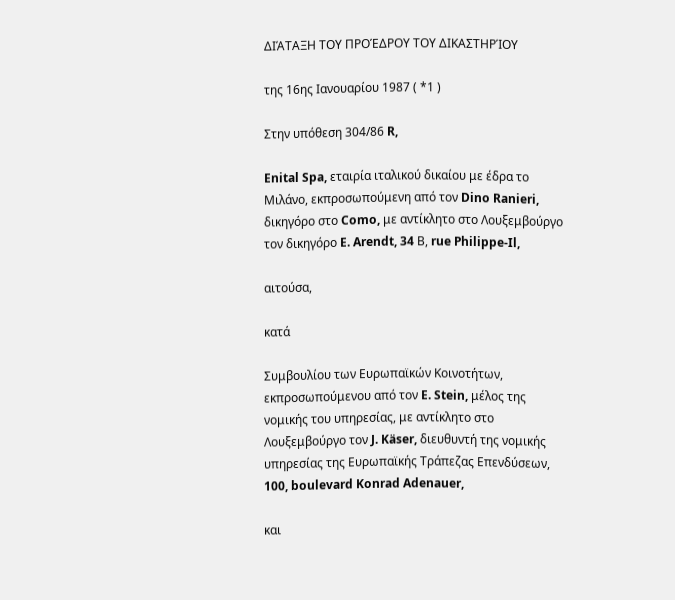ΔΙΆΤΑΞΗ ΤΟΥ ΠΡΟΈΔΡΟΥ ΤΟΥ ΔΙΚΑΣΤΗΡΊΟΥ

της 16ης Ιανουαρίου 1987 ( *1 )

Στην υπόθεση 304/86 R,

Enital Spa, εταιρία ιταλικού δικαίου με έδρα το Μιλάνο, εκπροσωπούμενη από τον Dino Ranieri, δικηγόρο στο Como, με αντίκλητο στο Λουξεμβούργο τον δικηγόρο E. Arendt, 34 Β, rue Philippe-Il,

αιτούσα,

κατά

Συμβουλίου των Ευρωπαϊκών Κοινοτήτων, εκπροσωπούμενου από τον E. Stein, μέλος της νομικής του υπηρεσίας, με αντίκλητο στο Λουξεμβούργο τον J. Käser, διευθυντή της νομικής υπηρεσίας της Ευρωπαϊκής Τράπεζας Επενδύσεων, 100, boulevard Konrad Adenauer,

και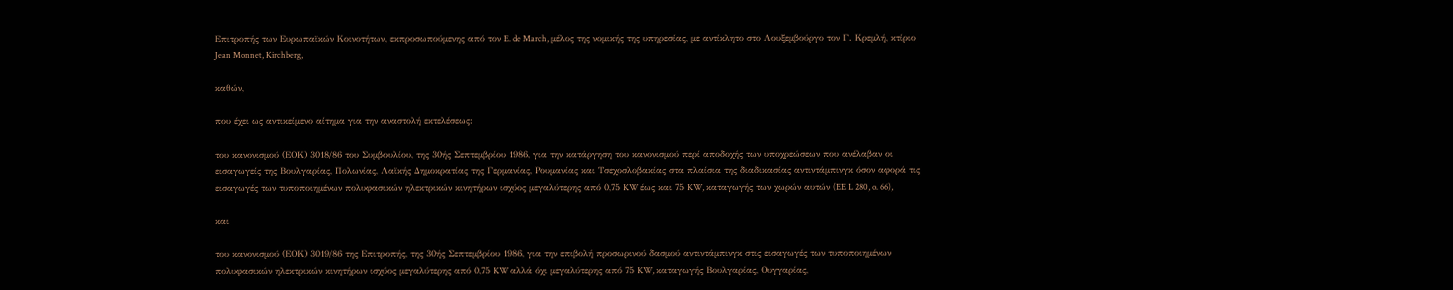Επιτροπής των Ευρωπαϊκών Κοινοτήτων, εκπροσωπούμενης από τον E. de March, μέλος της νομικής της υπηρεσίας, με αντίκλητο στο Λουξεμβούργο τον Γ. Κρεμλή, κτίριο Jean Monnet, Kirchberg,

καθών,

που έχει ως αντικείμενο αίτημα για την αναστολή εκτελέσεως:

του κανονισμού (ΕΟΚ) 3018/86 του Συμβουλίου, της 30ής Σεπτεμβρίου 1986, για την κατάργηση του κανονισμού περί αποδοχής των υποχρεώσεων που ανέλαβαν οι εισαγωγείς της Βουλγαρίας, Πολωνίας, Λαϊκής Δημοκρατίας της Γερμανίας, Ρουμανίας και Τσεχοσλοβακίας στα πλαίσια της διαδικασίας αντιντάμπινγκ όσον αφορά τις εισαγωγές των τυποποιημένων πολυφασικών ηλεκτρικών κινητήρων ισχύος μεγαλύτερης από 0,75 KW έως και 75 KW, καταγωγής των χωρών αυτών (EE L 280, o. 66),

και

του κανονισμού (ΕΟΚ) 3019/86 της Επιτροπής, της 30ής Σεπτεμβρίου 1986, για την επιβολή προσωρινού δασμού αντιντάμπινγκ στις εισαγωγές των τυποποιημένων πολυφασικών ηλεκτρικών κινητήρων ισχύος μεγαλύτερης από 0,75 KW αλλά όχι μεγαλύτερης από 75 KW, καταγωγής Βουλγαρίας, Ουγγαρίας,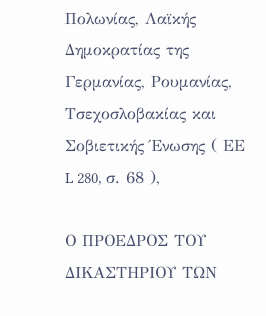Πολωνίας, Λαϊκής Δημοκρατίας της Γερμανίας, Ρουμανίας, Τσεχοσλοβακίας και Σοβιετικής Ένωσης ( ΕΕ L 280, σ. 68 ),

Ο ΠΡΟΕΔΡΟΣ ΤΟΥ ΔΙΚΑΣΤΗΡΙΟΥ ΤΩΝ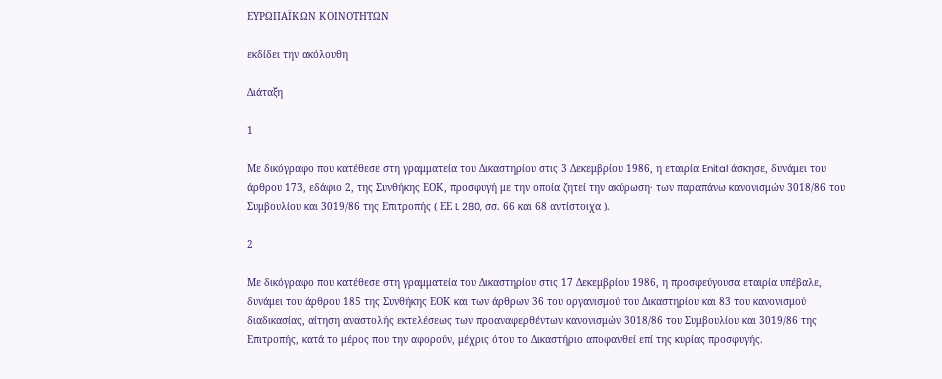ΕΥΡΩΠΑΪΚΩΝ ΚΟΙΝΟΤΗΤΩΝ

εκδίδει την ακόλουθη

Διάταξη

1

Με δικόγραφο που κατέθεσε στη γραμματεία του Δικαστηρίου στις 3 Δεκεμβρίου 1986, η εταιρία Enital άσκησε, δυνάμει του άρθρου 173, εδάφιο 2, της Συνθήκης ΕΟΚ, προσφυγή με την οποία ζητεί την ακύρωση· των παραπάνω κανονισμών 3018/86 του Συμβουλίου και 3019/86 της Επιτροπής ( ΕΕ L 280, σσ. 66 και 68 αντίστοιχα ).

2

Με δικόγραφο που κατέθεσε στη γραμματεία του Δικαστηρίου στις 17 Δεκεμβρίου 1986, η προσφεύγουσα εταιρία υπέβαλε, δυνάμει του άρθρου 185 της Συνθήκης ΕΟΚ και των άρθρων 36 του οργανισμού του Δικαστηρίου και 83 του κανονισμού διαδικασίας, αίτηση αναστολής εκτελέσεως των προαναφερθέντων κανονισμών 3018/86 του Συμβουλίου και 3019/86 της Επιτροπής, κατά το μέρος που την αφορούν, μέχρις ότου το Δικαστήριο αποφανθεί επί της κυρίας προσφυγής.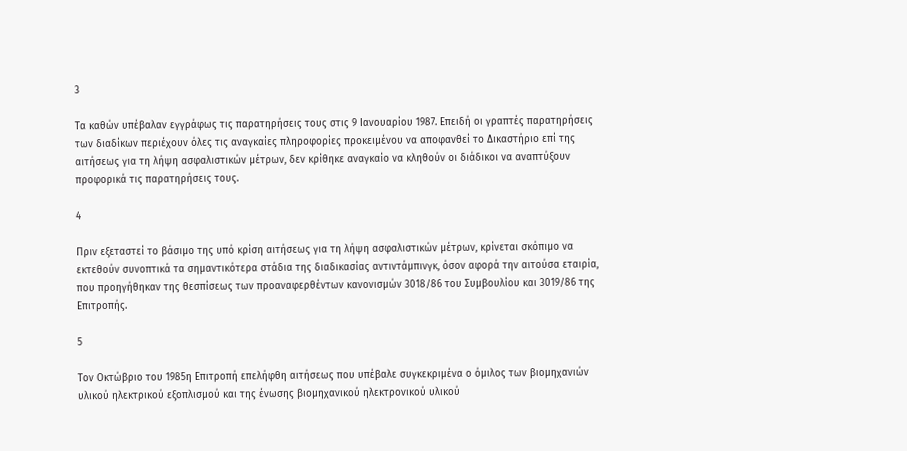3

Τα καθών υπέβαλαν εγγράφως τις παρατηρήσεις τους στις 9 Ιανουαρίου 1987. Επειδή οι γραπτές παρατηρήσεις των διαδίκων περιέχουν όλες τις αναγκαίες πληροφορίες προκειμένου να αποφανθεί το Δικαστήριο επί της αιτήσεως για τη λήψη ασφαλιστικών μέτρων, δεν κρίθηκε αναγκαίο να κληθούν οι διάδικοι να αναπτύξουν προφορικά τις παρατηρήσεις τους.

4

Πριν εξεταστεί το βάσιμο της υπό κρίση αιτήσεως για τη λήψη ασφαλιστικών μέτρων, κρίνεται σκόπιμο να εκτεθούν συνοπτικά τα σημαντικότερα στάδια της διαδικασίας αντιντάμπινγκ, όσον αφορά την αιτούσα εταιρία, που προηγήθηκαν της θεσπίσεως των προαναφερθέντων κανονισμών 3018/86 του Συμβουλίου και 3019/86 της Επιτροπής.

5

Τον Οκτώβριο του 1985η Επιτροπή επελήφθη αιτήσεως που υπέβαλε συγκεκριμένα ο όμιλος των βιομηχανιών υλικού ηλεκτρικού εξοπλισμού και της ένωσης βιομηχανικού ηλεκτρονικού υλικού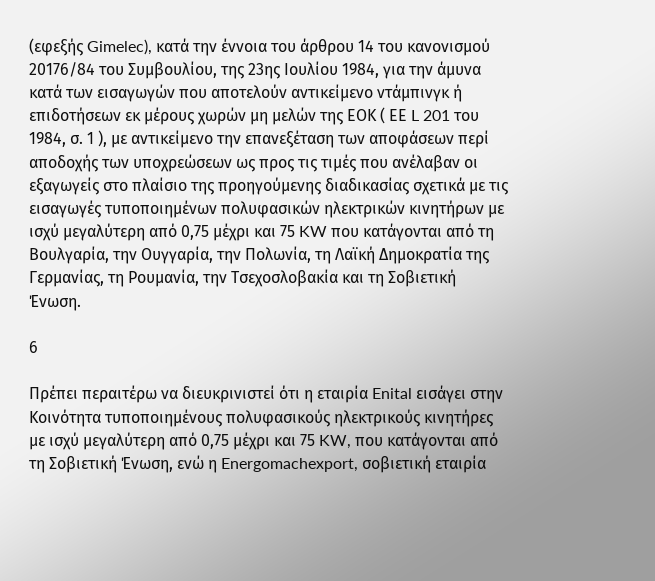(εφεξής Gimelec), κατά την έννοια του άρθρου 14 του κανονισμού 20176/84 του Συμβουλίου, της 23ης Ιουλίου 1984, για την άμυνα κατά των εισαγωγών που αποτελούν αντικείμενο ντάμπινγκ ή επιδοτήσεων εκ μέρους χωρών μη μελών της ΕΟΚ ( ΕΕ L 201 του 1984, σ. 1 ), με αντικείμενο την επανεξέταση των αποφάσεων περί αποδοχής των υποχρεώσεων ως προς τις τιμές που ανέλαβαν οι εξαγωγείς στο πλαίσιο της προηγούμενης διαδικασίας σχετικά με τις εισαγωγές τυποποιημένων πολυφασικών ηλεκτρικών κινητήρων με ισχύ μεγαλύτερη από 0,75 μέχρι και 75 KW που κατάγονται από τη Βουλγαρία, την Ουγγαρία, την Πολωνία, τη Λαϊκή Δημοκρατία της Γερμανίας, τη Ρουμανία, την Τσεχοσλοβακία και τη Σοβιετική Ένωση.

6

Πρέπει περαιτέρω να διευκρινιστεί ότι η εταιρία Enital εισάγει στην Κοινότητα τυποποιημένους πολυφασικούς ηλεκτρικούς κινητήρες με ισχύ μεγαλύτερη από 0,75 μέχρι και 75 KW, που κατάγονται από τη Σοβιετική Ένωση, ενώ η Energomachexport, σοβιετική εταιρία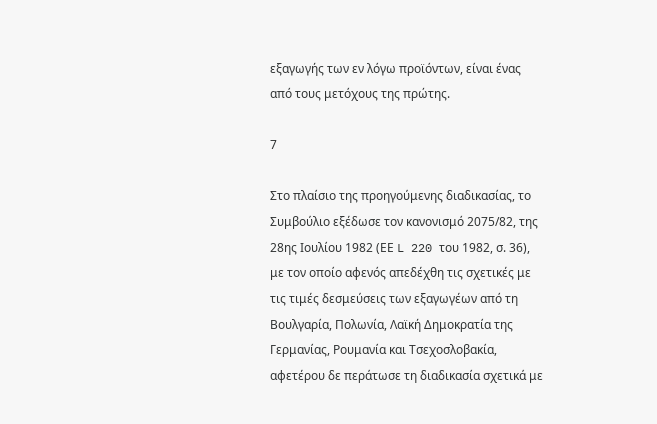εξαγωγής των εν λόγω προϊόντων, είναι ένας από τους μετόχους της πρώτης.

7

Στο πλαίσιο της προηγούμενης διαδικασίας, το Συμβούλιο εξέδωσε τον κανονισμό 2075/82, της 28ης Ιουλίου 1982 (ΕΕ L 220 του 1982, σ. 36), με τον οποίο αφενός απεδέχθη τις σχετικές με τις τιμές δεσμεύσεις των εξαγωγέων από τη Βουλγαρία, Πολωνία, Λαϊκή Δημοκρατία της Γερμανίας, Ρουμανία και Τσεχοσλοβακία, αφετέρου δε περάτωσε τη διαδικασία σχετικά με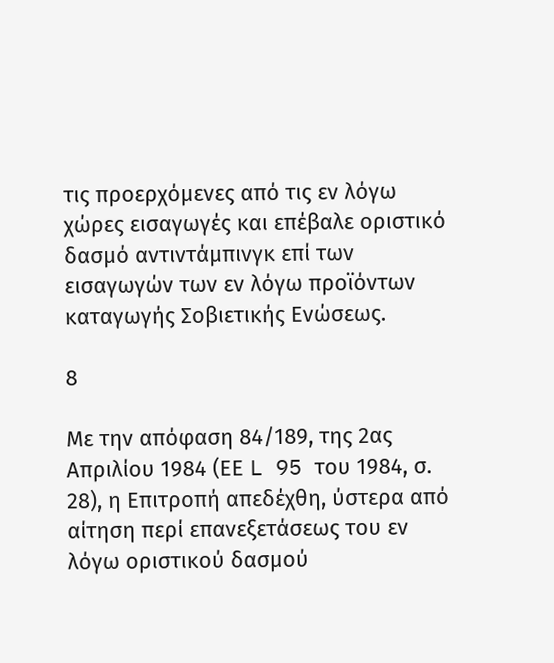τις προερχόμενες από τις εν λόγω χώρες εισαγωγές και επέβαλε οριστικό δασμό αντιντάμπινγκ επί των εισαγωγών των εν λόγω προϊόντων καταγωγής Σοβιετικής Ενώσεως.

8

Με την απόφαση 84/189, της 2ας Απριλίου 1984 (ΕΕ L 95 του 1984, σ. 28), η Επιτροπή απεδέχθη, ύστερα από αίτηση περί επανεξετάσεως του εν λόγω οριστικού δασμού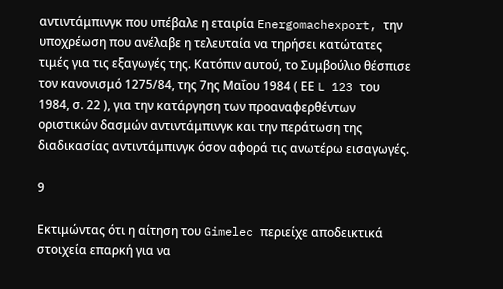αντιντάμπινγκ που υπέβαλε η εταιρία Energomachexport, την υποχρέωση που ανέλαβε η τελευταία να τηρήσει κατώτατες τιμές για τις εξαγωγές της. Κατόπιν αυτού, το Συμβούλιο θέσπισε τον κανονισμό 1275/84, της 7ης Μαΐου 1984 ( ΕΕ L 123 του 1984, σ. 22 ), για την κατάργηση των προαναφερθέντων οριστικών δασμών αντιντάμπινγκ και την περάτωση της διαδικασίας αντιντάμπινγκ όσον αφορά τις ανωτέρω εισαγωγές.

9

Εκτιμώντας ότι η αίτηση του Gimelec περιείχε αποδεικτικά στοιχεία επαρκή για να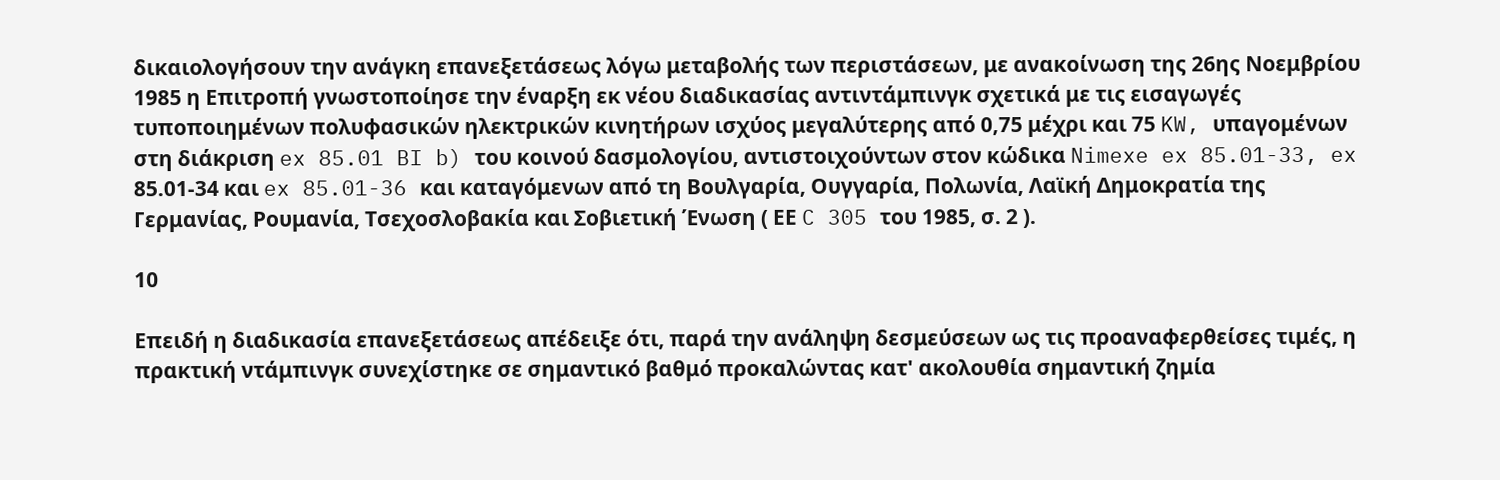δικαιολογήσουν την ανάγκη επανεξετάσεως λόγω μεταβολής των περιστάσεων, με ανακοίνωση της 26ης Νοεμβρίου 1985 η Επιτροπή γνωστοποίησε την έναρξη εκ νέου διαδικασίας αντιντάμπινγκ σχετικά με τις εισαγωγές τυποποιημένων πολυφασικών ηλεκτρικών κινητήρων ισχύος μεγαλύτερης από 0,75 μέχρι και 75 KW, υπαγομένων στη διάκριση ex 85.01 BI b) του κοινού δασμολογίου, αντιστοιχούντων στον κώδικα Nimexe ex 85.01-33, ex 85.01-34 και ex 85.01-36 και καταγόμενων από τη Βουλγαρία, Ουγγαρία, Πολωνία, Λαϊκή Δημοκρατία της Γερμανίας, Ρουμανία, Τσεχοσλοβακία και Σοβιετική Ένωση ( ΕΕ C 305 του 1985, σ. 2 ).

10

Επειδή η διαδικασία επανεξετάσεως απέδειξε ότι, παρά την ανάληψη δεσμεύσεων ως τις προαναφερθείσες τιμές, η πρακτική ντάμπινγκ συνεχίστηκε σε σημαντικό βαθμό προκαλώντας κατ' ακολουθία σημαντική ζημία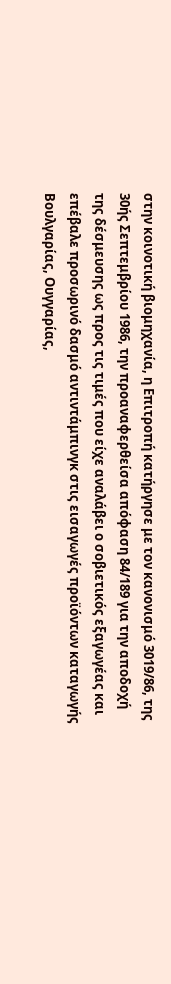στην κοινοτική βιομηχανία, η Επιτροπή κατήργησε με τον κανονισμό 3019/86, της 30ής Σεπτεμβρίου 1986, την προαναφερθείσα απόφαση 84/189 για την αποδοχή της δέσμευσης ως προς τις τιμές που είχε αναλάβει ο σοβιετικός εξαγωγέας και επέβαλε προσωρινό δασμό αντιντάμπινγκ στις εισαγωγές προϊόντων καταγωγής Βουλγαρίας, Ουγγαρίας,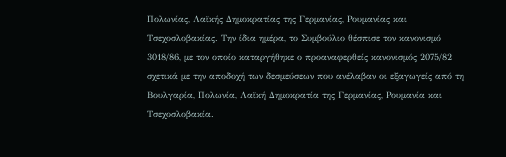Πολωνίας, Λαϊκής Δημοκρατίας της Γερμανίας, Ρουμανίας και Τσεχοσλοβακίας. Την ίδια ημέρα, το Συμβούλιο θέσπισε τον κανονισμό 3018/86, με τον οποίο καταργήθηκε ο προαναφερθείς κανονισμός 2075/82 σχετικά με την αποδοχή των δεσμεύσεων που ανέλαβαν οι εξαγωγείς από τη Βουλγαρία, Πολωνία, Λαϊκή Δημοκρατία της Γερμανίας, Ρουμανία και Τσεχοσλοβακία.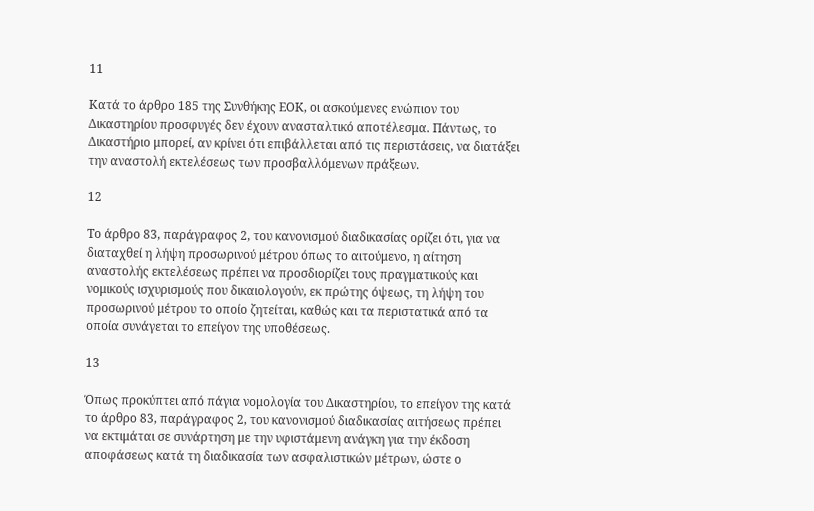11

Κατά το άρθρο 185 της Συνθήκης ΕΟΚ, οι ασκούμενες ενώπιον του Δικαστηρίου προσφυγές δεν έχουν ανασταλτικό αποτέλεσμα. Πάντως, το Δικαστήριο μπορεί, αν κρίνει ότι επιβάλλεται από τις περιστάσεις, να διατάξει την αναστολή εκτελέσεως των προσβαλλόμενων πράξεων.

12

Το άρθρο 83, παράγραφος 2, του κανονισμού διαδικασίας ορίζει ότι, για να διαταχθεί η λήψη προσωρινού μέτρου όπως το αιτούμενο, η αίτηση αναστολής εκτελέσεως πρέπει να προσδιορίζει τους πραγματικούς και νομικούς ισχυρισμούς που δικαιολογούν, εκ πρώτης όψεως, τη λήψη του προσωρινού μέτρου το οποίο ζητείται, καθώς και τα περιστατικά από τα οποία συνάγεται το επείγον της υποθέσεως.

13

Όπως προκύπτει από πάγια νομολογία του Δικαστηρίου, το επείγον της κατά το άρθρο 83, παράγραφος 2, του κανονισμού διαδικασίας αιτήσεως πρέπει να εκτιμάται σε συνάρτηση με την υφιστάμενη ανάγκη για την έκδοση αποφάσεως κατά τη διαδικασία των ασφαλιστικών μέτρων, ώστε ο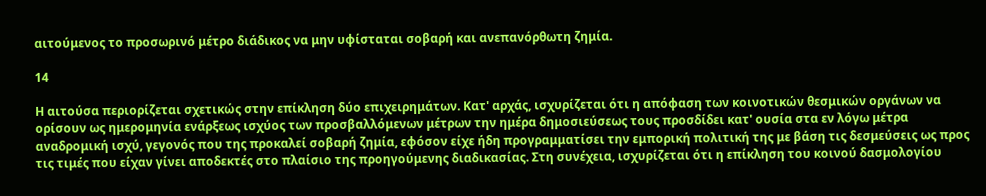αιτούμενος το προσωρινό μέτρο διάδικος να μην υφίσταται σοβαρή και ανεπανόρθωτη ζημία.

14

Η αιτούσα περιορίζεται σχετικώς στην επίκληση δύο επιχειρημάτων. Κατ' αρχάς, ισχυρίζεται ότι η απόφαση των κοινοτικών θεσμικών οργάνων να ορίσουν ως ημερομηνία ενάρξεως ισχύος των προσβαλλόμενων μέτρων την ημέρα δημοσιεύσεως τους προσδίδει κατ' ουσία στα εν λόγω μέτρα αναδρομική ισχύ, γεγονός που της προκαλεί σοβαρή ζημία, εφόσον είχε ήδη προγραμματίσει την εμπορική πολιτική της με βάση τις δεσμεύσεις ως προς τις τιμές που είχαν γίνει αποδεκτές στο πλαίσιο της προηγούμενης διαδικασίας. Στη συνέχεια, ισχυρίζεται ότι η επίκληση του κοινού δασμολογίου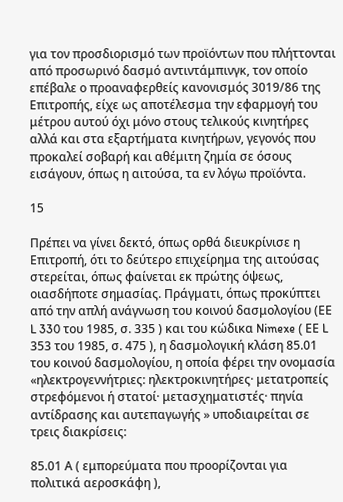για τον προσδιορισμό των προϊόντων που πλήττονται από προσωρινό δασμό αντιντάμπινγκ, τον οποίο επέβαλε ο προαναφερθείς κανονισμός 3019/86 της Επιτροπής, είχε ως αποτέλεσμα την εφαρμογή του μέτρου αυτού όχι μόνο στους τελικούς κινητήρες αλλά και στα εξαρτήματα κινητήρων, γεγονός που προκαλεί σοβαρή και αθέμιτη ζημία σε όσους εισάγουν, όπως η αιτούσα, τα εν λόγω προϊόντα.

15

Πρέπει να γίνει δεκτό, όπως ορθά διευκρίνισε η Επιτροπή, ότι το δεύτερο επιχείρημα της αιτούσας στερείται, όπως φαίνεται εκ πρώτης όψεως, οιασδήποτε σημασίας. Πράγματι, όπως προκύπτει από την απλή ανάγνωση του κοινού δασμολογίου (ΕΕ L 330 του 1985, σ. 335 ) και του κώδικα Nimexe ( ΕΕ L 353 του 1985, σ. 475 ), η δασμολογική κλάση 85.01 του κοινού δασμολογίου, η οποία φέρει την ονομασία «ηλεκτρογεννήτριες: ηλεκτροκινητήρες· μετατροπείς στρεφόμενοι ή στατοί· μετασχηματιστές· πηνία αντίδρασης και αυτεπαγωγής » υποδιαιρείται σε τρεις διακρίσεις:

85.01 Α ( εμπορεύματα που προορίζονται για πολιτικά αεροσκάφη ),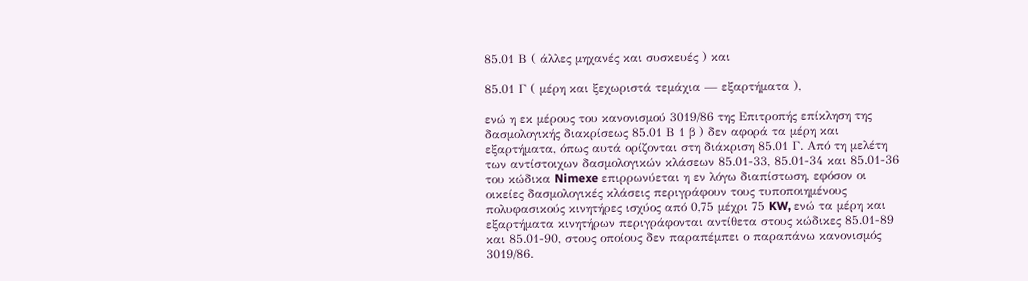85.01 Β ( άλλες μηχανές και συσκευές ) και

85.01 Γ ( μέρη και ξεχωριστά τεμάχια — εξαρτήματα ),

ενώ η εκ μέρους του κανονισμού 3019/86 της Επιτροπής επίκληση της δασμολογικής διακρίσεως 85.01 Β 1 β ) δεν αφορά τα μέρη και εξαρτήματα, όπως αυτά ορίζονται στη διάκριση 85.01 Γ. Από τη μελέτη των αντίστοιχων δασμολογικών κλάσεων 85.01-33, 85.01-34 και 85.01-36 του κώδικα Nimexe επιρρωνύεται η εν λόγω διαπίστωση, εφόσον οι οικείες δασμολογικές κλάσεις περιγράφουν τους τυποποιημένους πολυφασικούς κινητήρες ισχύος από 0,75 μέχρι 75 KW, ενώ τα μέρη και εξαρτήματα κινητήρων περιγράφονται αντίθετα στους κώδικες 85.01-89 και 85.01-90, στους οποίους δεν παραπέμπει ο παραπάνω κανονισμός 3019/86.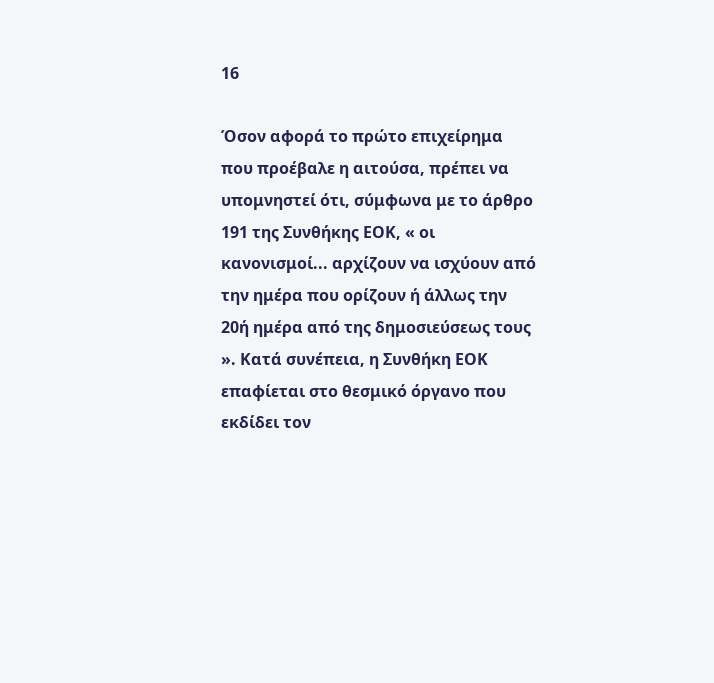16

Όσον αφορά το πρώτο επιχείρημα που προέβαλε η αιτούσα, πρέπει να υπομνηστεί ότι, σύμφωνα με το άρθρο 191 της Συνθήκης ΕΟΚ, « οι κανονισμοί... αρχίζουν να ισχύουν από την ημέρα που ορίζουν ή άλλως την 20ή ημέρα από της δημοσιεύσεως τους ». Κατά συνέπεια, η Συνθήκη ΕΟΚ επαφίεται στο θεσμικό όργανο που εκδίδει τον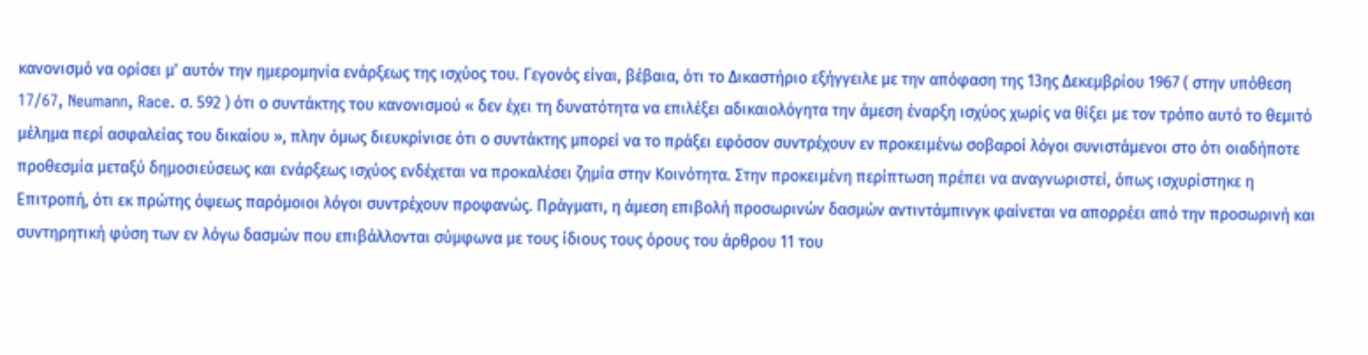κανονισμό να ορίσει μ' αυτόν την ημερομηνία ενάρξεως της ισχύος του. Γεγονός είναι, βέβαια, ότι το Δικαστήριο εξήγγειλε με την απόφαση της 13ης Δεκεμβρίου 1967 ( στην υπόθεση 17/67, Neumann, Race. σ. 592 ) ότι ο συντάκτης του κανονισμού « δεν έχει τη δυνατότητα να επιλέξει αδικαιολόγητα την άμεση έναρξη ισχύος χωρίς να θίξει με τον τρόπο αυτό το θεμιτό μέλημα περί ασφαλείας του δικαίου », πλην όμως διευκρίνισε ότι ο συντάκτης μπορεί να το πράξει εφόσον συντρέχουν εν προκειμένω σοβαροί λόγοι συνιστάμενοι στο ότι οιαδήποτε προθεσμία μεταξύ δημοσιεύσεως και ενάρξεως ισχύος ενδέχεται να προκαλέσει ζημία στην Κοινότητα. Στην προκειμένη περίπτωση πρέπει να αναγνωριστεί, όπως ισχυρίστηκε η Επιτροπή, ότι εκ πρώτης όψεως παρόμοιοι λόγοι συντρέχουν προφανώς. Πράγματι, η άμεση επιβολή προσωρινών δασμών αντιντάμπινγκ φαίνεται να απορρέει από την προσωρινή και συντηρητική φύση των εν λόγω δασμών που επιβάλλονται σύμφωνα με τους ίδιους τους όρους του άρθρου 11 του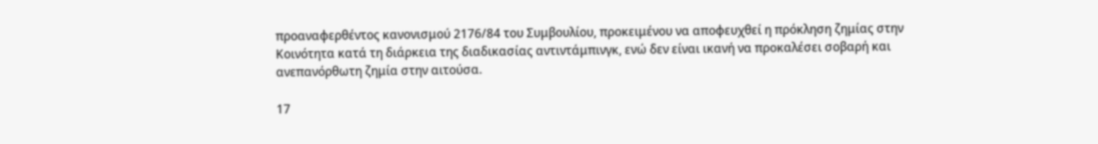προαναφερθέντος κανονισμού 2176/84 του Συμβουλίου, προκειμένου να αποφευχθεί η πρόκληση ζημίας στην Κοινότητα κατά τη διάρκεια της διαδικασίας αντιντάμπινγκ, ενώ δεν είναι ικανή να προκαλέσει σοβαρή και ανεπανόρθωτη ζημία στην αιτούσα.

17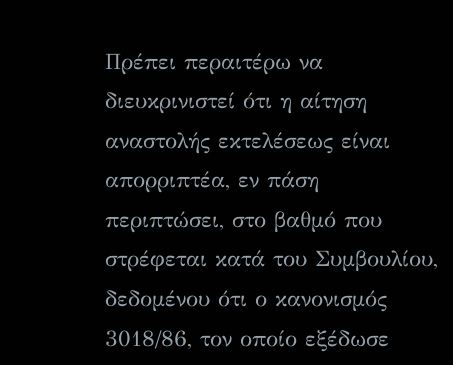Πρέπει περαιτέρω να διευκρινιστεί ότι η αίτηση αναστολής εκτελέσεως είναι απορριπτέα, εν πάση περιπτώσει, στο βαθμό που στρέφεται κατά του Συμβουλίου, δεδομένου ότι ο κανονισμός 3018/86, τον οποίο εξέδωσε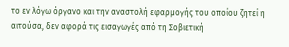το εν λόγω όργανο και την αναστολή εφαρμογής του οποίου ζητεί η αιτούσα, δεν αφορά τις εισαγωγές από τη Σοβιετική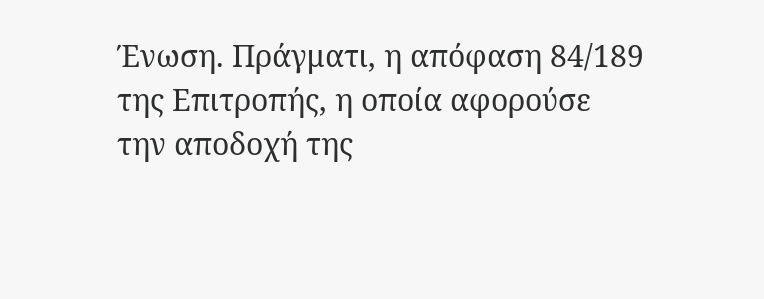Ένωση. Πράγματι, η απόφαση 84/189 της Επιτροπής, η οποία αφορούσε την αποδοχή της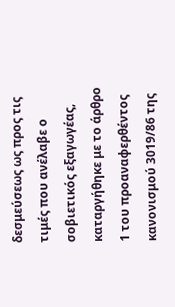δεσμεύσεως ως προς τις τιμές που ανέλαβε ο σοβιετικός εξαγωγέας, καταργήθηκε με το άρθρο 1 του προαναφερθέντος κανονισμού 3019/86 της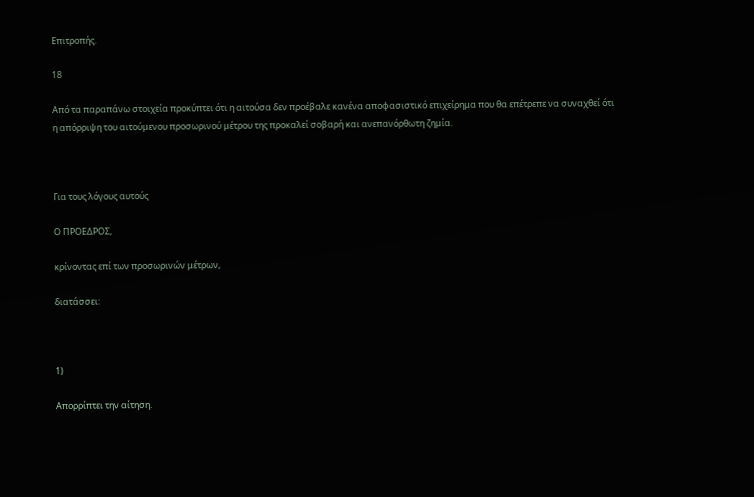Επιτροπής.

18

Από τα παραπάνω στοιχεία προκύπτει ότι η αιτούσα δεν προέβαλε κανένα αποφασιστικό επιχείρημα που θα επέτρεπε να συναχθεί ότι η απόρριψη του αιτούμενου προσωρινού μέτρου της προκαλεί σοβαρή και ανεπανόρθωτη ζημία.



Για τους λόγους αυτούς

Ο ΠΡΟΕΔΡΟΣ,

κρίνοντας επί των προσωρινών μέτρων,

διατάσσει:



1)

Απορρίπτει την αίτηση.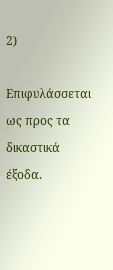2)

Επιφυλάσσεται ως προς τα δικαστικά έξοδα.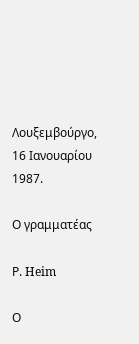Λουξεμβούργο, 16 Ιανουαρίου 1987.

Ο γραμματέας

Ρ. Heim

Ο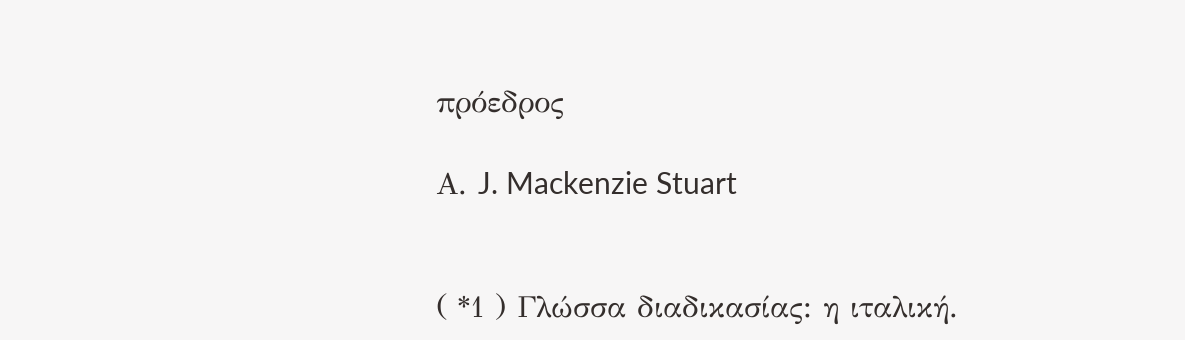πρόεδρος

Α. J. Mackenzie Stuart


( *1 ) Γλώσσα διαδικασίας: η ιταλική.